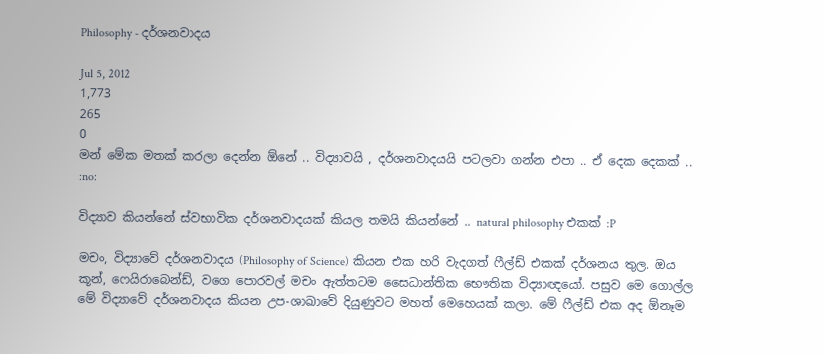Philosophy - දර්ශනවාදය

Jul 5, 2012
1,773
265
0
මන් මේක මතක් කරලා දෙන්න ඕනේ .. විද්‍යාවයි , දර්ශනවාදයයි පටලවා ගන්න එපා .. ඒ දෙක දෙකක් .. :no:

විද්‍යාව කියන්නේ ස්වභාවික දර්ශනවාදයක් කියල තමයි කියන්නේ .. natural philosophy එකක් :P

මචං, විද්‍යාවේ දර්ශනවාදය (Philosophy of Science) කියන එක හරි වැදගත් ෆීල්ඩ් එකක් දර්ශනය තුල. ඔය කූන්, ෆෙයිරාබෙන්ඩ්, වගෙ පොරවල් මචං ඇත්තටම සෛධාන්තික භෞතික විද්‍යාඥයෝ. පසුව මෙ ගොල්ල මේ විද්‍යාවේ දර්ශනවාදය කියන උප-ශාඛාවේ දියුණුවට මහත් මෙහෙයක් කලා. මේ ෆීල්ඩ් එක අද ඕනෑම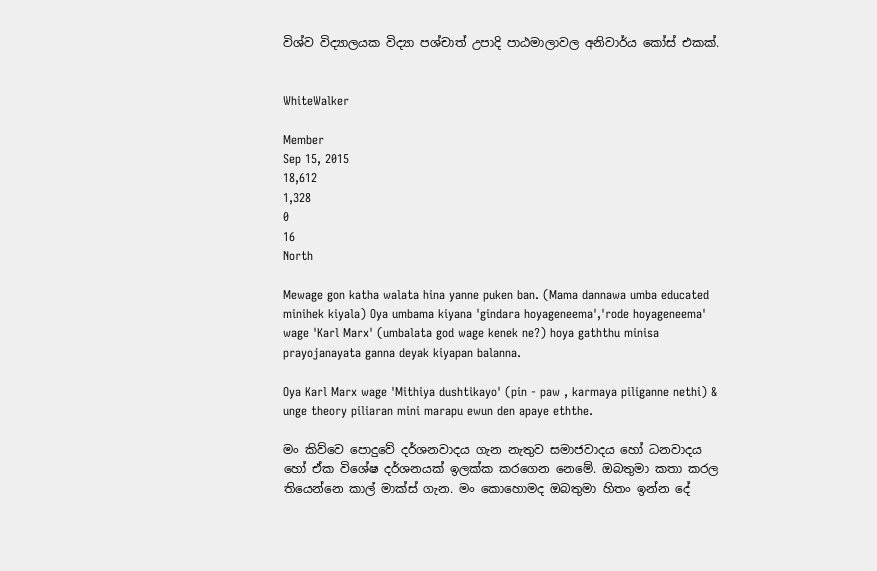විශ්ව විද්‍යාලයක විද්‍යා පශ්චාත් උපාදි පාඨමාලාවල අනිවාර්ය කෝස් එකක්.


WhiteWalker

Member
Sep 15, 2015
18,612
1,328
0
16
North

Mewage gon katha walata hina yanne puken ban. (Mama dannawa umba educated minihek kiyala) Oya umbama kiyana 'gindara hoyageneema','rode hoyageneema' wage 'Karl Marx' (umbalata god wage kenek ne?) hoya gaththu minisa prayojanayata ganna deyak kiyapan balanna.

Oya Karl Marx wage 'Mithiya dushtikayo' (pin - paw , karmaya piliganne nethi) & unge theory piliaran mini marapu ewun den apaye eththe.

මං කිව්වෙ පොදුවේ දර්ශනවාදය ගැන නැතුව සමාජවාදය හෝ ධනවාදය හෝ ඒක විශේෂ දර්ශනයක් ඉලක්ක කරගෙන නෙමේ. ඔබතුමා කතා කරල තියෙන්නෙ කාල් මාක්ස් ගැන. මං කොහොමද ඔබතුමා හිතං ඉන්න දේ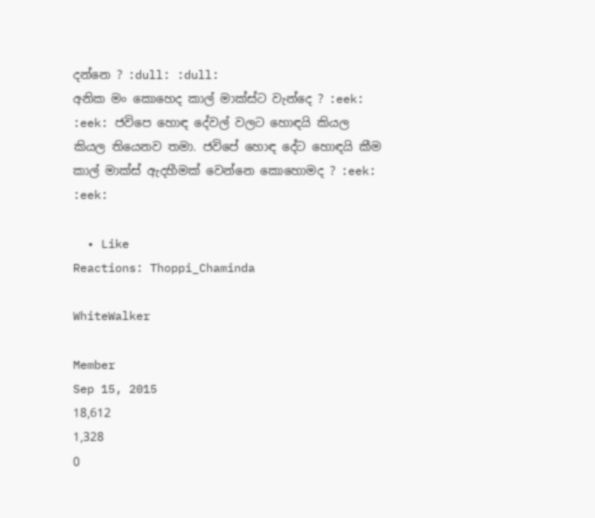දන්නෙ ? :dull: :dull:
අනික මං කොහෙද කාල් මාක්ස්ට වැන්දෙ ? :eek: :eek: ජවිපෙ හොඳ දේවල් වලට හොඳයි කියල කියල තියෙනව තමා. ජවිපේ හොඳ දේට හොඳයි කීම කාල් මාක්ස් ඇදහීමක් වෙන්නෙ කොහොමද ? :eek: :eek:

  • Like
Reactions: Thoppi_Chaminda

WhiteWalker

Member
Sep 15, 2015
18,612
1,328
0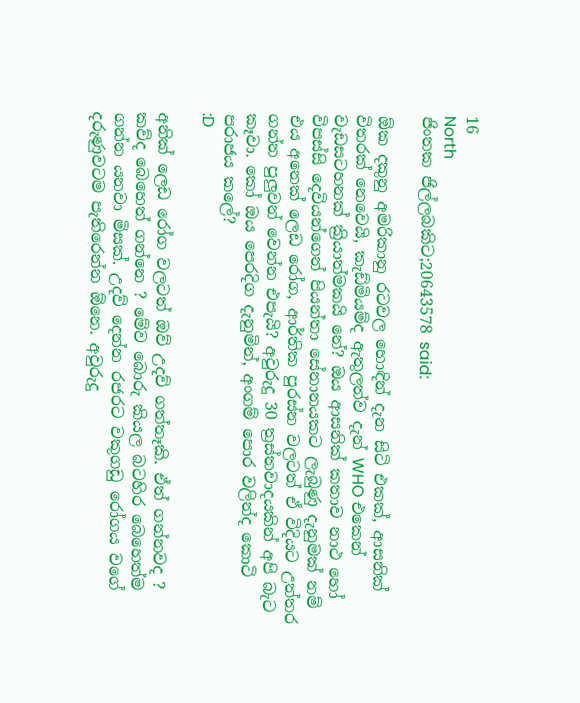16
North
ජිංතක ජිල්ලබකිට;20643578 said:

ඕක දකුනු අමරිකානු රටවල හොඳින් දැන සිටි එකක්, ආසනික් විතරක් නෙවෙයි, කැඩ්මියම්ද ඇතුලත්ව දැන් WHO එකෙන් වැඩසටහනක් ක්‍රියාත්මකයි නේ? ඔය ආසනික් කතාව නාථ හෝ විපස්සි දෙවියන්ගෙන් පියන්තා සේනානයකට ලැබුණු දැනුමක් නම් එය අනෙක් ලෙඩ රෝග, ආර්තික පුරස්න වලටත් ඒ විදියට උත්තර ගන්න පුලුවන් වෙන්න එපැයි? අවුරුදු 30 ත්‍රස්තවාදයකින් අපි බැට කෑවා. කෝ ඔය පෙරදිග දැනුමින්, අංගම් පොර වලින්ද කොටි පරාජය කලේ?
:D

අනික් ලෙඩ රෝග වලටත් ඔව් උදව් ගත්තෑකි. ඒත් ගන්නවද ? කව්ද බෙහෙත් ගන්නෙ ? මේව බොරු කියල බටහිර බෙහෙත්ම ගන්න යනවා මිසක්. උදව් දෙන්න රජරට වකුගඩු රෝගය වගේ දරුණුවටම පැතිරෙන්න ඕනෙ. අවුරුදු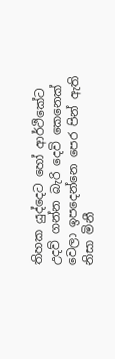තිහක යුද්දෙට හෝ ආර්ථිකේට උදව් ගන්න බැරි දෙවි කෙනෙක් වෙලා ඉපදෙන්නෙ පෙර පින් ඇති නිසා මිනී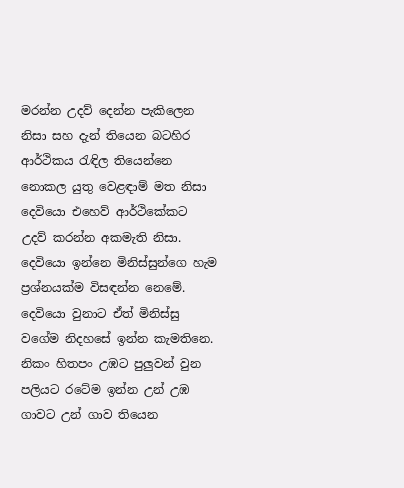මරන්න උදව් දෙන්න පැකිලෙන නිසා සහ දැන් තියෙන බටහිර ආර්ථිකය රැඳිල තියෙන්නෙ නොකල යුතු වෙළඳාම් මත නිසා දෙවියො එහෙව් ආර්ථිකේකට උදව් කරන්න අකමැති නිසා. දෙවියො ඉන්නෙ මිනිස්සුන්ගෙ හැම ප්‍රශ්නයක්ම විසඳන්න නෙමේ. දෙවියො වුනාට ඒත් මිනිස්සු වගේම නිදහසේ ඉන්න කැමතිනෙ. නිකං හිතපං උඹට පුලුවන් වුන පලියට රටේම ඉන්න උන් උඹ ගාවට උන් ගාව තියෙන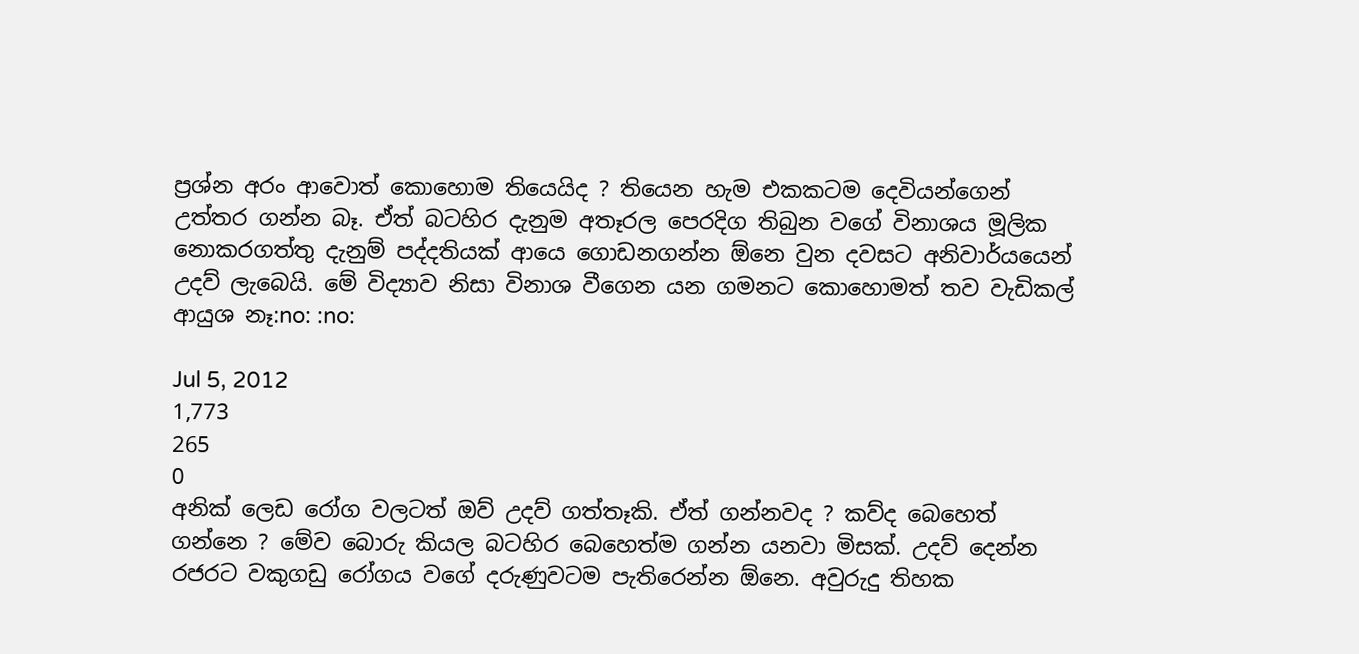ප්‍රශ්න අරං ආවොත් කොහොම තියෙයිද ? තියෙන හැම එකකටම දෙවියන්ගෙන් උත්තර ගන්න බෑ. ඒත් බටහිර දැනුම අතෑරල පෙරදිග තිබුන වගේ විනාශය මූලික නොකරගත්තු දැනුම් පද්දතියක් ආයෙ ගොඩනගන්න ඕනෙ වුන දවසට අනිවාර්යයෙන් උදව් ලැබෙයි. මේ විද්‍යාව නිසා විනාශ වීගෙන යන ගමනට කොහොමත් තව වැඩිකල් ආයුශ නෑ:no: :no:

Jul 5, 2012
1,773
265
0
අනික් ලෙඩ රෝග වලටත් ඔව් උදව් ගත්තෑකි. ඒත් ගන්නවද ? කව්ද බෙහෙත් ගන්නෙ ? මේව බොරු කියල බටහිර බෙහෙත්ම ගන්න යනවා මිසක්. උදව් දෙන්න රජරට වකුගඩු රෝගය වගේ දරුණුවටම පැතිරෙන්න ඕනෙ. අවුරුදු තිහක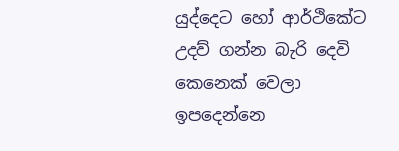යුද්දෙට හෝ ආර්ථිකේට උදව් ගන්න බැරි දෙවි කෙනෙක් වෙලා ඉපදෙන්නෙ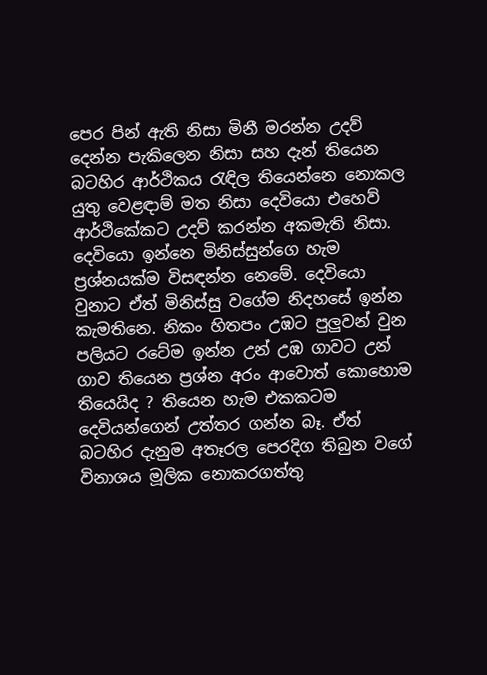පෙර පින් ඇති නිසා මිනී මරන්න උදව් දෙන්න පැකිලෙන නිසා සහ දැන් තියෙන බටහිර ආර්ථිකය රැඳිල තියෙන්නෙ නොකල යුතු වෙළඳාම් මත නිසා දෙවියො එහෙව් ආර්ථිකේකට උදව් කරන්න අකමැති නිසා. දෙවියො ඉන්නෙ මිනිස්සුන්ගෙ හැම ප්‍රශ්නයක්ම විසඳන්න නෙමේ. දෙවියො වුනාට ඒත් මිනිස්සු වගේම නිදහසේ ඉන්න කැමතිනෙ. නිකං හිතපං උඹට පුලුවන් වුන පලියට රටේම ඉන්න උන් උඹ ගාවට උන් ගාව තියෙන ප්‍රශ්න අරං ආවොත් කොහොම තියෙයිද ? තියෙන හැම එකකටම දෙවියන්ගෙන් උත්තර ගන්න බෑ. ඒත් බටහිර දැනුම අතෑරල පෙරදිග තිබුන වගේ විනාශය මූලික නොකරගත්තු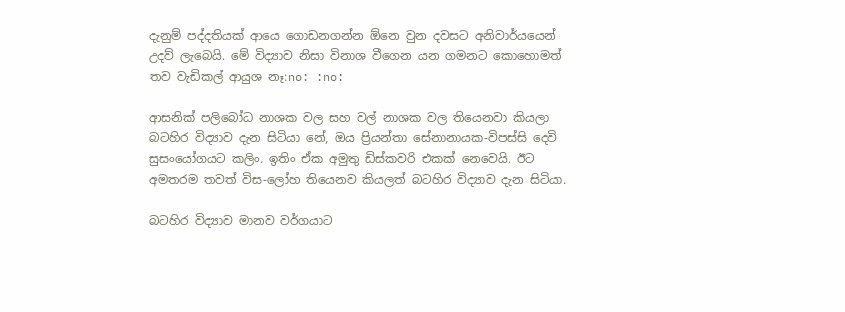දැනුම් පද්දතියක් ආයෙ ගොඩනගන්න ඕනෙ වුන දවසට අනිවාර්යයෙන් උදව් ලැබෙයි. මේ විද්‍යාව නිසා විනාශ වීගෙන යන ගමනට කොහොමත් තව වැඩිකල් ආයුශ නෑ:no: :no:

ආසනික් පලිබෝධ නාශක වල සහ වල් නාශක වල තියෙනවා කියලා බටහිර විද්‍යාව දැන සිටියා නේ, ඔය ප්‍රියන්තා සේනානායක-විපස්සි දෙවි සුසංයෝගයට කලිං. ඉතිං ඒක අමුතු ඩිස්කවරි එකක් නෙවෙයි. ඊට අමතරම තවත් විස-ලෝහ තියෙනව කියලත් බටහිර විද්‍යාව දැන සිටියා.

බටහිර විද්‍යාව මානව වර්ගයාට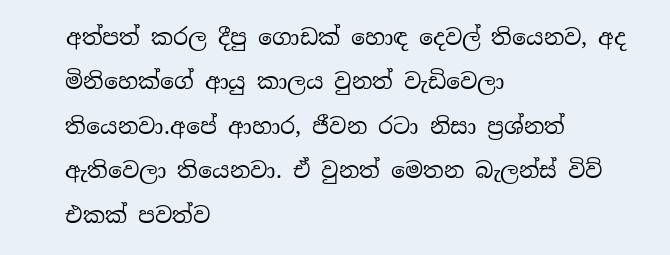අත්පත් කරල දීපු ගොඩක් හොඳ දෙවල් තියෙනව, අද මිනිහෙක්ගේ ආයු කාලය වුනත් වැඩිවෙලා තියෙනවා.අපේ ආහාර, ජීවන රටා නිසා ප්‍රශ්නත් ඇතිවෙලා තියෙනවා. ඒ වුනත් මෙතන බැලන්ස් විව් එකක් පවත්ව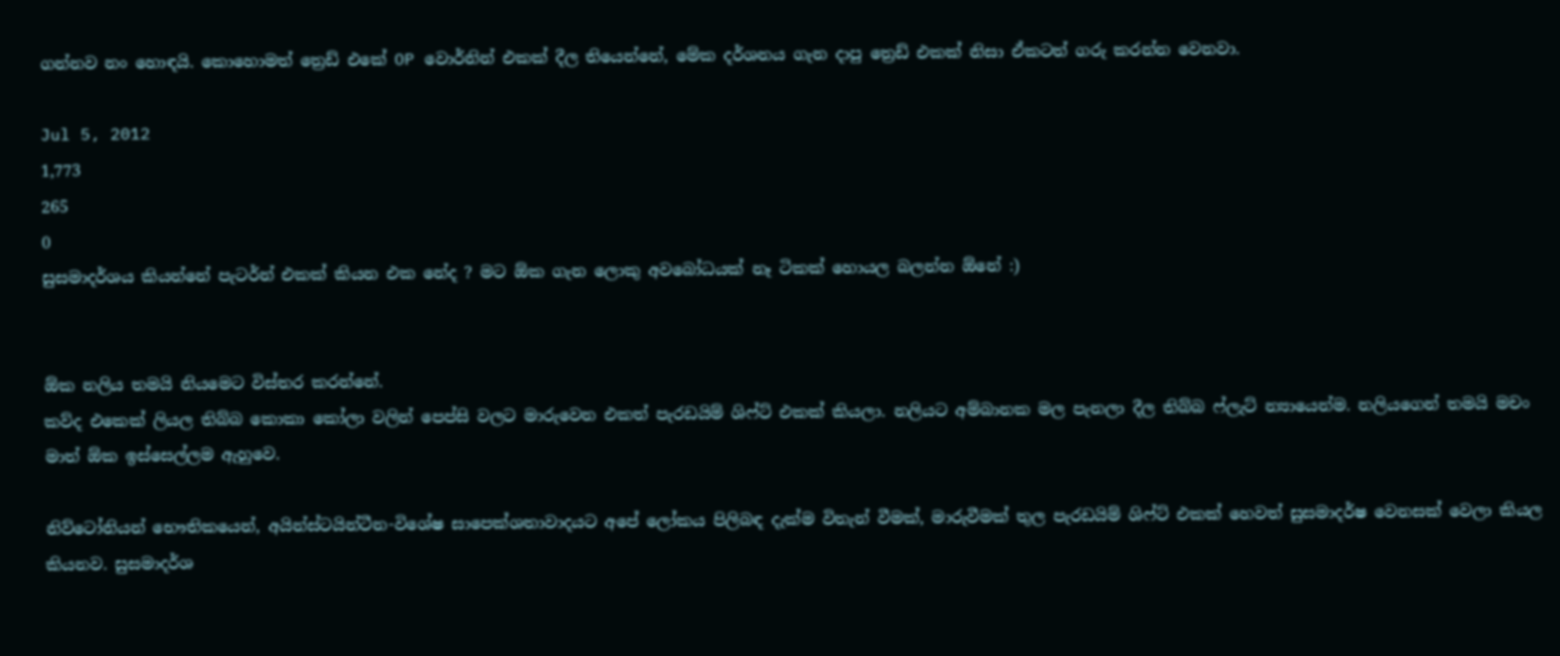ගන්නව නං හොඳයි. කොහොමත් ත්‍රෙඩ් එකේ OP වොර්නින් එකක් දීල තියෙන්නේ, මේක දර්ශනය ගැන දාපු ත්‍රෙඩ් එකක් නිසා ඒකටත් ගරු කරන්න වෙනවා.

Jul 5, 2012
1,773
265
0
සුසමාදර්ශය කියන්නේ පැටර්න් එකක් කියන එක නේද ? මට ඕක ගැන ලොකු අවබෝධයක් නෑ ටිකක් හොයල බලන්න ඕනේ :)


ඕක නලිය තමයි නියමෙට විස්තර කරන්නේ.
කව්ද එකෙක් ලියල තිබ්බ කොකා කෝලා වලින් පෙප්සි වලට මාරුවෙන එකත් පැරඩයිම් ශිෆ්ට් එකක් කියලා. නලියට අම්බානක මල පැනලා දීල තිබ්බ ෆ්ලැට් න්‍යායෙන්ම. නලියගෙන් තමයි මචං මාත් ඕක ඉස්සෙල්ලම ඇහුවෙ.

නිව්ටෝනියන් භෞතිකයෙන්, අයින්ස්ටයින්ටීන-විශේෂ සාපෙක්ශතාවාදයට අපේ ලෝකය පිලිබඳ දැක්ම විතැන් වීමක්, මාරුවීමක් තුල පැරඩයිම් ශිෆ්ට් එකක් හෙවත් සුසමාදර්ෂ වෙනසක් වෙලා කියල කියනව. සුසමාදර්ශ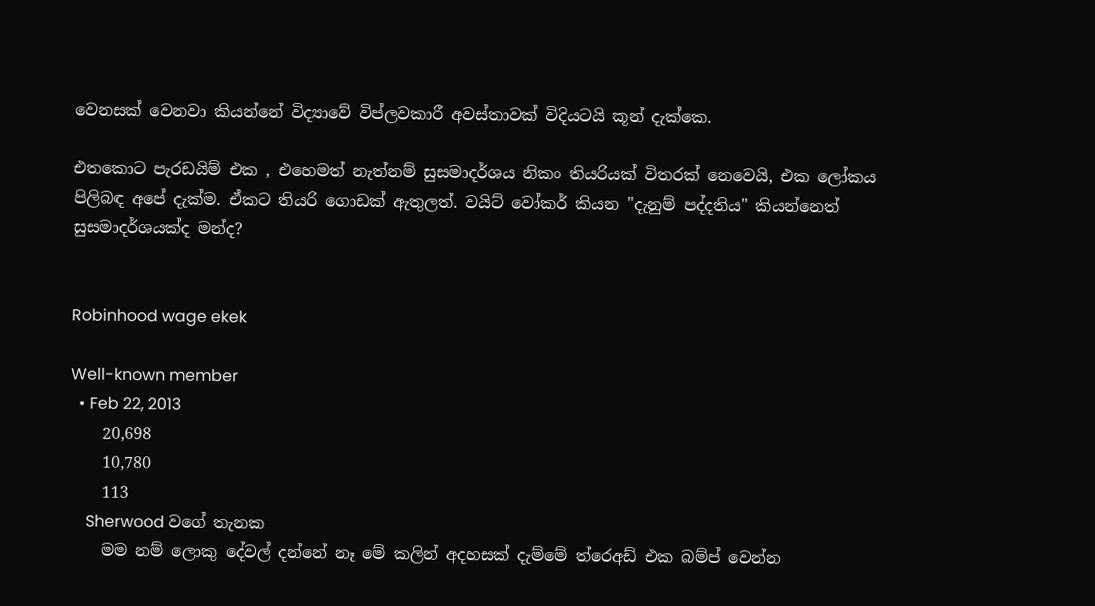වෙනසක් වෙනවා කියන්නේ විද්‍යාවේ විප්ලවකාරී අවස්තාවක් විදියටයි කූන් දැක්කෙ.

එතකොට පැරඩයිම් එක , එහෙමත් නැත්නම් සුසමාදර්ශය නිකං තියරියක් විතරක් නෙවෙයි, එක ලෝකය පිලිබඳ අපේ දැක්ම. ඒකට තියරි ගොඩක් ඇතුලත්. වයිට් වෝකර් කියන "දැනුම් පද්දතිය" කියන්නෙත් සුසමාදර්ශයක්ද මන්ද?


Robinhood wage ekek

Well-known member
  • Feb 22, 2013
    20,698
    10,780
    113
    Sherwood වගේ තැනක
    මම නම් ලොකු දේවල් දන්නේ නෑ මේ කලින් අදහසක් දැම්මේ ත්රෙඅඩ් එක බම්ප් වෙන්න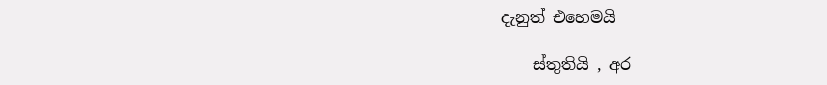දැනුත් එහෙමයි

    ස්තුතියි , අර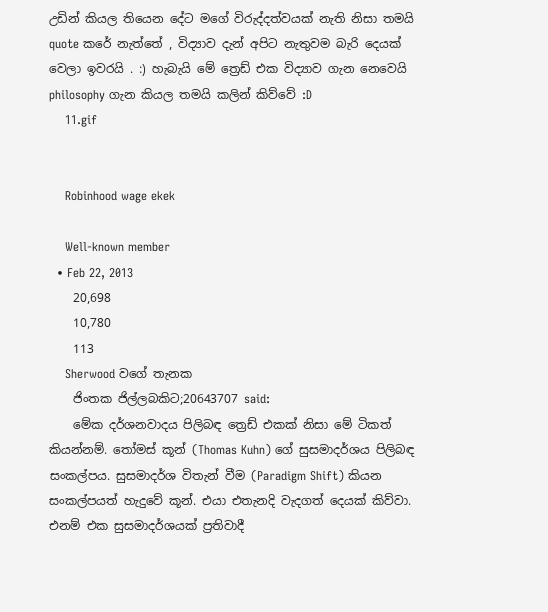උඩින් කියල තියෙන දේට මගේ විරුද්දත්වයක් නැති නිසා තමයි quote කරේ නැත්තේ , විද්‍යාව දැන් අපිට නැතුවම බැරි දෙයක් වෙලා ඉවරයි . :) හැබැයි මේ ත්‍රෙඩ් එක විද්‍යාව ගැන නෙවෙයි philosophy ගැන කියල තමයි කලින් කිව්වේ :D
    11.gif


    Robinhood wage ekek

    Well-known member
  • Feb 22, 2013
    20,698
    10,780
    113
    Sherwood වගේ තැනක
    ජිංතක ජිල්ලබකිට;20643707 said:
    මේක දර්ශනවාදය පිලිබඳ ත්‍රෙඩ් එකක් නිසා මේ ටිකත් කියන්නම්. තෝමස් කූන් (Thomas Kuhn) ගේ සුසමාදර්ශය පිලිබඳ සංකල්පය. සුසමාදර්ශ විතැන් වීම (Paradigm Shift) කියන සංකල්පයත් හැදුවේ කූන්. එයා එතැනදි වැදගත් දෙයක් කිව්වා. එනම් එක සුසමාදර්ශයක් ප්‍රතිවාදී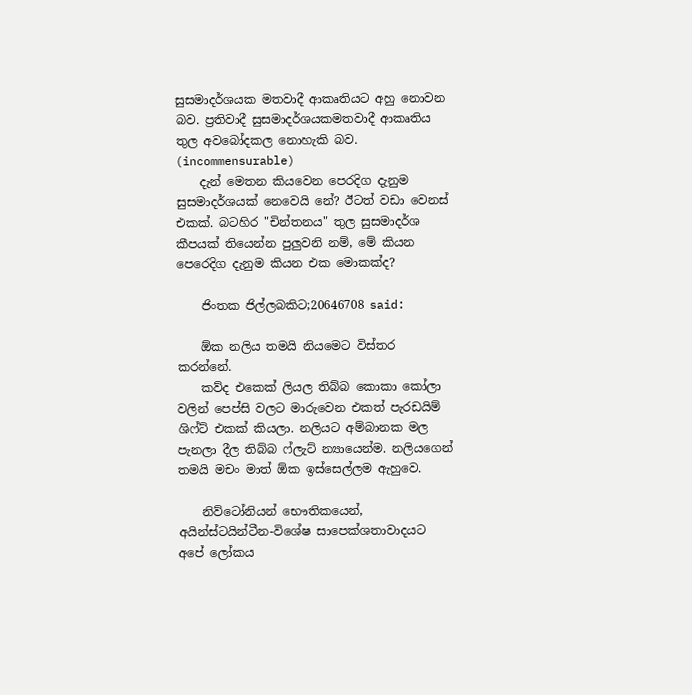සුසමාදර්ශයක මතවාදී ආකෘතියට අහු නොවන බව. ප්‍රතිවාදී සුසමාදර්ශයකමතවාදී ආකෘතිය තුල අවබෝදකල නොහැකි බව. (incommensurable)
    දැන් මෙතන කියවෙන පෙරදිග දැනුම සුසමාදර්ශයක් නෙවෙයි නේ? ඊටත් වඩා වෙනස් එකක්. බටහිර "චින්තනය" තුල සුසමාදර්ශ කීපයක් තියෙන්න පුලුවනි නම්, මේ කියන පෙරෙදිග දැනුම කියන එක මොකක්ද?

    ජිංතක ජිල්ලබකිට;20646708 said:

    ඕක නලිය තමයි නියමෙට විස්තර කරන්නේ.
    කව්ද එකෙක් ලියල තිබ්බ කොකා කෝලා වලින් පෙප්සි වලට මාරුවෙන එකත් පැරඩයිම් ශිෆ්ට් එකක් කියලා. නලියට අම්බානක මල පැනලා දීල තිබ්බ ෆ්ලැට් න්‍යායෙන්ම. නලියගෙන් තමයි මචං මාත් ඕක ඉස්සෙල්ලම ඇහුවෙ.

    නිව්ටෝනියන් භෞතිකයෙන්, අයින්ස්ටයින්ටීන-විශේෂ සාපෙක්ශතාවාදයට අපේ ලෝකය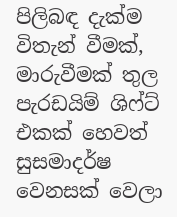පිලිබඳ දැක්ම විතැන් වීමක්, මාරුවීමක් තුල පැරඩයිම් ශිෆ්ට් එකක් හෙවත් සුසමාදර්ෂ වෙනසක් වෙලා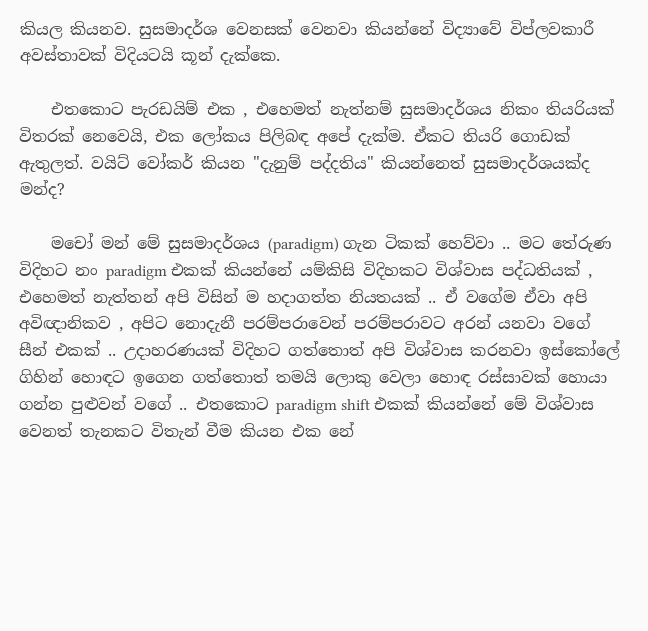කියල කියනව. සුසමාදර්ශ වෙනසක් වෙනවා කියන්නේ විද්‍යාවේ විප්ලවකාරී අවස්තාවක් විදියටයි කූන් දැක්කෙ.

    එතකොට පැරඩයිම් එක , එහෙමත් නැත්නම් සුසමාදර්ශය නිකං තියරියක් විතරක් නෙවෙයි, එක ලෝකය පිලිබඳ අපේ දැක්ම. ඒකට තියරි ගොඩක් ඇතුලත්. වයිට් වෝකර් කියන "දැනුම් පද්දතිය" කියන්නෙත් සුසමාදර්ශයක්ද මන්ද?

    මචෝ මන් මේ සුසමාදර්ශය (paradigm) ගැන ටිකක් හෙව්වා .. මට තේරුණ විදිහට නං paradigm එකක් කියන්නේ යම්කිසි විදිහකට විශ්වාස පද්ධතියක් , එහෙමත් නැත්තන් අපි විසින් ම හදාගත්ත නියතයක් .. ඒ වගේම ඒවා අපි අවිඥානිකව , අපිට නොදැනී පරම්පරාවෙන් පරම්පරාවට අරන් යනවා වගේ සීන් එකක් .. උදාහරණයක් විදිහට ගත්තොත් අපි විශ්වාස කරනවා ඉස්කෝලේ ගිහින් හොඳට ඉගෙන ගත්තොත් තමයි ලොකු වෙලා හොඳ රස්සාවක් හොයා ගන්න පුළුවන් වගේ .. එතකොට paradigm shift එකක් කියන්නේ මේ විශ්වාස වෙනත් තැනකට විතැන් වීම කියන එක නේ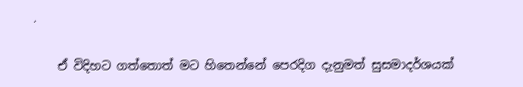.

    ඒ විදිහට ගත්තොත් මට හිතෙන්නේ පෙරදිග දැනුමත් සුසමාදර්ශයක්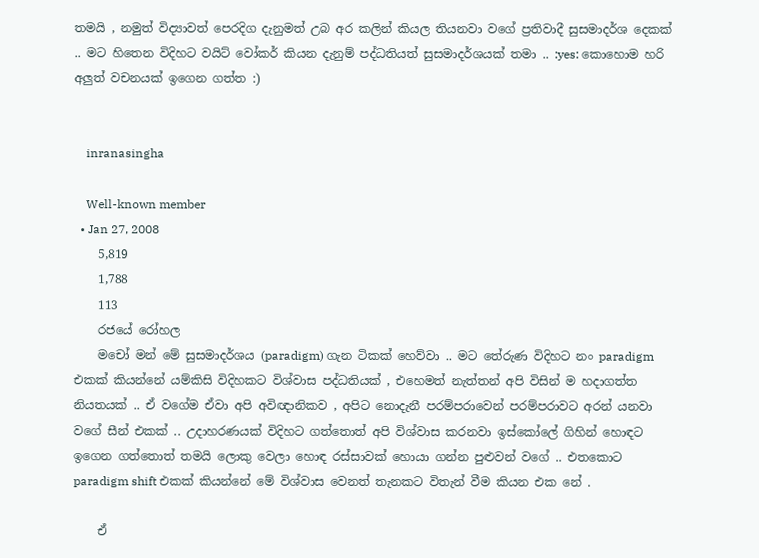තමයි , නමුත් විද්‍යාවත් පෙරදිග දැනුමත් උබ අර කලින් කියල තියනවා වගේ ප්‍රතිවාදී සුසමාදර්ශ දෙකක් .. මට හිතෙන විදිහට වයිට් වෝකර් කියන දැනුම් පද්ධතියත් සුසමාදර්ශයක් තමා .. :yes: කොහොම හරි අලුත් වචනයක් ඉගෙන ගත්ත :)


    inranasingha

    Well-known member
  • Jan 27, 2008
    5,819
    1,788
    113
    රජයේ රෝහල
    මචෝ මන් මේ සුසමාදර්ශය (paradigm) ගැන ටිකක් හෙව්වා .. මට තේරුණ විදිහට නං paradigm එකක් කියන්නේ යම්කිසි විදිහකට විශ්වාස පද්ධතියක් , එහෙමත් නැත්තන් අපි විසින් ම හදාගත්ත නියතයක් .. ඒ වගේම ඒවා අපි අවිඥානිකව , අපිට නොදැනී පරම්පරාවෙන් පරම්පරාවට අරන් යනවා වගේ සීන් එකක් .. උදාහරණයක් විදිහට ගත්තොත් අපි විශ්වාස කරනවා ඉස්කෝලේ ගිහින් හොඳට ඉගෙන ගත්තොත් තමයි ලොකු වෙලා හොඳ රස්සාවක් හොයා ගන්න පුළුවන් වගේ .. එතකොට paradigm shift එකක් කියන්නේ මේ විශ්වාස වෙනත් තැනකට විතැන් වීම කියන එක නේ .

    ඒ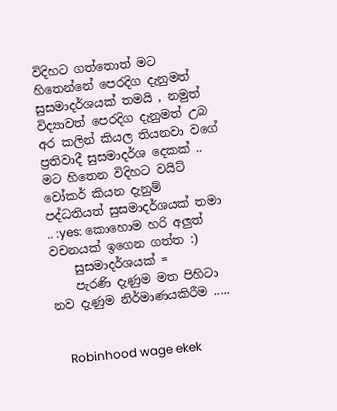විදිහට ගත්තොත් මට හිතෙන්නේ පෙරදිග දැනුමත් සුසමාදර්ශයක් තමයි , නමුත් විද්‍යාවත් පෙරදිග දැනුමත් උබ අර කලින් කියල තියනවා වගේ ප්‍රතිවාදී සුසමාදර්ශ දෙකක් .. මට හිතෙන විදිහට වයිට් වෝකර් කියන දැනුම් පද්ධතියත් සුසමාදර්ශයක් තමා .. :yes: කොහොම හරි අලුත් වචනයක් ඉගෙන ගත්ත :)
    සුසමාදර්ශයක් =
    පැරණි දැණුම මත පිහිටා නව දැණුම නිර්මාණයකිරීම .....


    Robinhood wage ekek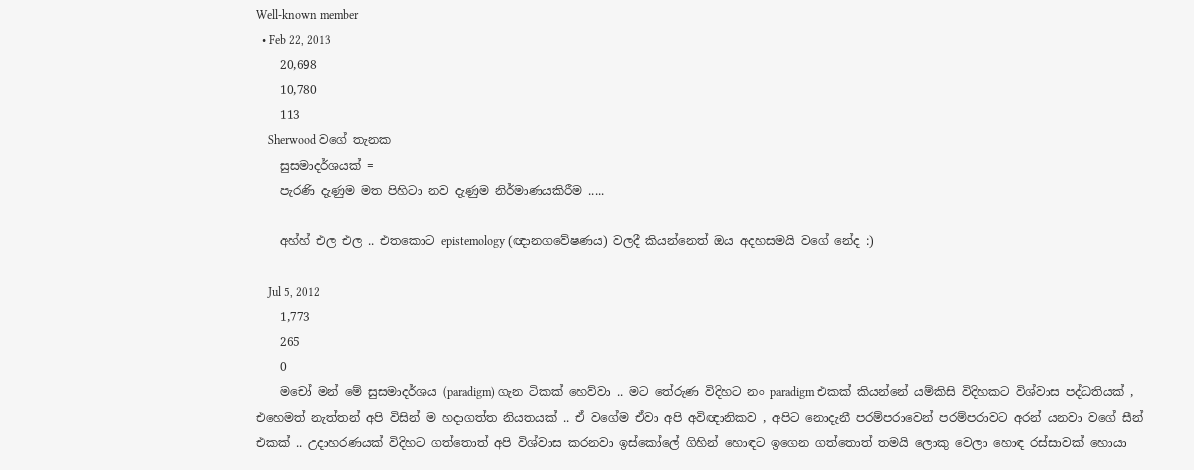Well-known member
  • Feb 22, 2013
    20,698
    10,780
    113
    Sherwood වගේ තැනක
    සුසමාදර්ශයක් =
    පැරණි දැණුම මත පිහිටා නව දැණුම නිර්මාණයකිරීම .....

    අහ්හ් එල එල .. එතකොට epistemology (ඥානගවේෂණය) වලදී කියන්නෙත් ඔය අදහසමයි වගේ නේද :)

    Jul 5, 2012
    1,773
    265
    0
    මචෝ මන් මේ සුසමාදර්ශය (paradigm) ගැන ටිකක් හෙව්වා .. මට තේරුණ විදිහට නං paradigm එකක් කියන්නේ යම්කිසි විදිහකට විශ්වාස පද්ධතියක් , එහෙමත් නැත්තන් අපි විසින් ම හදාගත්ත නියතයක් .. ඒ වගේම ඒවා අපි අවිඥානිකව , අපිට නොදැනී පරම්පරාවෙන් පරම්පරාවට අරන් යනවා වගේ සීන් එකක් .. උදාහරණයක් විදිහට ගත්තොත් අපි විශ්වාස කරනවා ඉස්කෝලේ ගිහින් හොඳට ඉගෙන ගත්තොත් තමයි ලොකු වෙලා හොඳ රස්සාවක් හොයා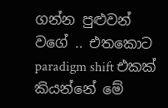ගන්න පුළුවන් වගේ .. එතකොට paradigm shift එකක් කියන්නේ මේ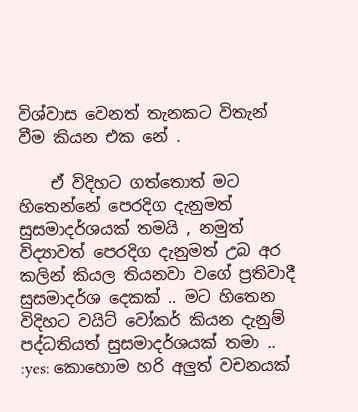විශ්වාස වෙනත් තැනකට විතැන් වීම කියන එක නේ .

    ඒ විදිහට ගත්තොත් මට හිතෙන්නේ පෙරදිග දැනුමත් සුසමාදර්ශයක් තමයි , නමුත් විද්‍යාවත් පෙරදිග දැනුමත් උබ අර කලින් කියල තියනවා වගේ ප්‍රතිවාදී සුසමාදර්ශ දෙකක් .. මට හිතෙන විදිහට වයිට් වෝකර් කියන දැනුම් පද්ධතියත් සුසමාදර්ශයක් තමා .. :yes: කොහොම හරි අලුත් වචනයක්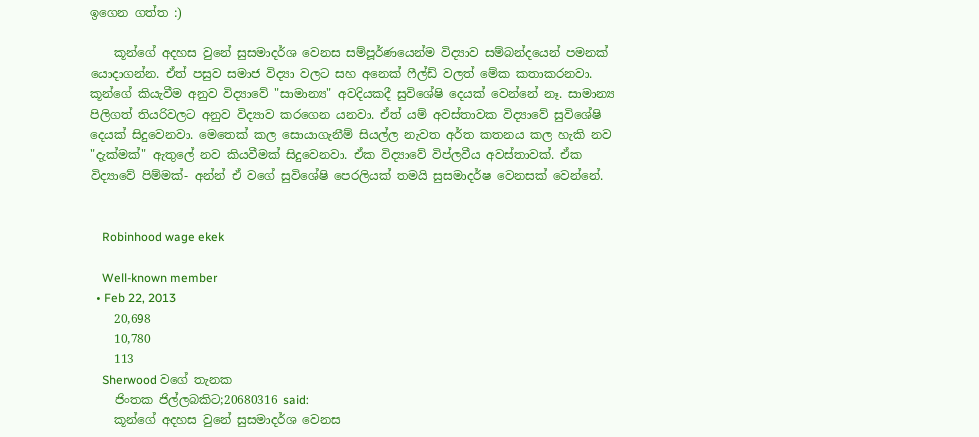ඉගෙන ගත්ත :)

    කූන්ගේ අදහස වුනේ සුසමාදර්ශ වෙනස සම්පූර්ණයෙන්ම විද්‍යාව සම්බන්දයෙන් පමනක් යොදාගන්න. ඒත් පසුව සමාජ විද්‍යා වලට සහ අනෙක් ෆීල්ඩ් වලත් මේක කතාකරනවා. කූන්ගේ කියැවීම අනුව විද්‍යාවේ "සාමාන්‍ය" අවදියකදී සුවිශේෂි දෙයක් වෙන්නේ නෑ. සාමාන්‍ය පිලිගත් තියරිවලට අනුව විද්‍යාව කරගෙන යනවා. ඒත් යම් අවස්තාවක විද්‍යාවේ සුවිශේෂි දෙයක් සිදුවෙනවා. මෙතෙක් කල සොයාගැනීම් සියල්ල නැවත අර්ත කතනය කල හැකි නව "දැක්මක්" ඇතුලේ නව කියවීමක් සිදුවෙනවා. ඒක විද්‍යාවේ විප්ලවීය අවස්තාවක්. ඒක විද්‍යාවේ පිම්මක්- අන්න් ඒ වගේ සුවිශේෂි පෙරලියක් තමයි සුසමාදර්ෂ වෙනසක් වෙන්නේ.


    Robinhood wage ekek

    Well-known member
  • Feb 22, 2013
    20,698
    10,780
    113
    Sherwood වගේ තැනක
    ජිංතක ජිල්ලබකිට;20680316 said:
    කූන්ගේ අදහස වුනේ සුසමාදර්ශ වෙනස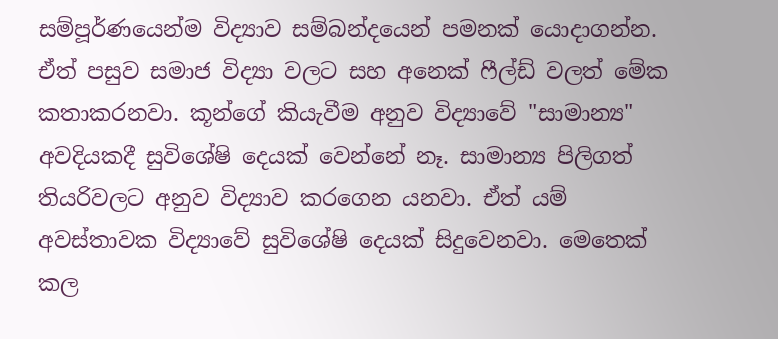සම්පූර්ණයෙන්ම විද්‍යාව සම්බන්දයෙන් පමනක් යොදාගන්න. ඒත් පසුව සමාජ විද්‍යා වලට සහ අනෙක් ෆීල්ඩ් වලත් මේක කතාකරනවා. කූන්ගේ කියැවීම අනුව විද්‍යාවේ "සාමාන්‍ය" අවදියකදී සුවිශේෂි දෙයක් වෙන්නේ නෑ. සාමාන්‍ය පිලිගත් තියරිවලට අනුව විද්‍යාව කරගෙන යනවා. ඒත් යම් අවස්තාවක විද්‍යාවේ සුවිශේෂි දෙයක් සිදුවෙනවා. මෙතෙක් කල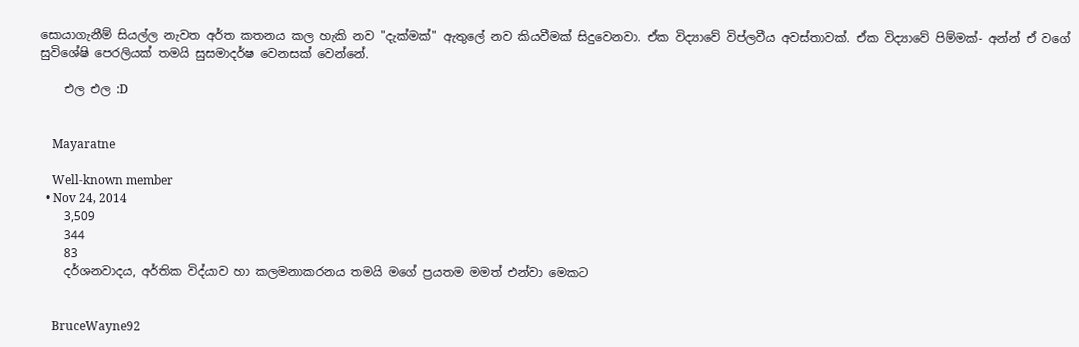සොයාගැනීම් සියල්ල නැවත අර්ත කතනය කල හැකි නව "දැක්මක්" ඇතුලේ නව කියවීමක් සිදුවෙනවා. ඒක විද්‍යාවේ විප්ලවීය අවස්තාවක්. ඒක විද්‍යාවේ පිම්මක්- අන්න් ඒ වගේ සුවිශේෂි පෙරලියක් තමයි සුසමාදර්ෂ වෙනසක් වෙන්නේ.

    එල එල :D


    Mayaratne

    Well-known member
  • Nov 24, 2014
    3,509
    344
    83
    දර්ශනවාදය, අර්තික විද්යාව හා කලමනාකරනය තමයි මගේ ප්‍රයතම මමත් එන්වා මෙකට


    BruceWayne92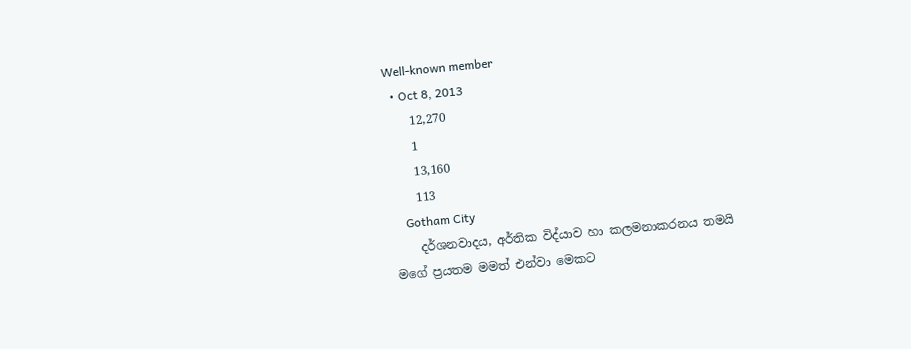Well-known member
  • Oct 8, 2013
    12,270
    1
    13,160
    113
    Gotham City
    දර්ශනවාදය, අර්තික විද්යාව හා කලමනාකරනය තමයි මගේ ප්‍රයතම මමත් එන්වා මෙකට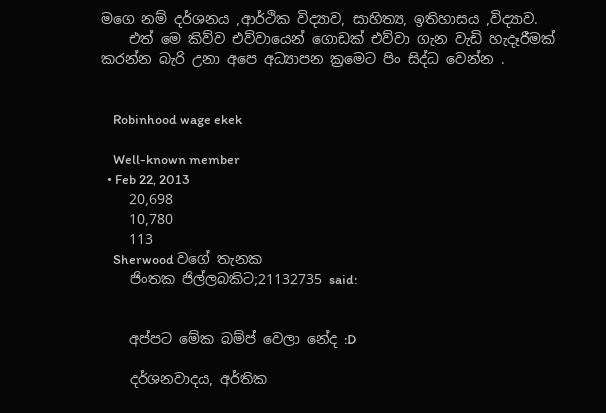මගෙ නම් දර්ශනය ,ආර්ථික විද්‍යාව, සාහිත්‍ය, ඉතිහාසය ,විද්‍යාව.
    එත් මෙ කිව්ව එව්වායෙන් ගොඩක් එව්වා ගැන වැඩි හැදෑරීමක් කරන්න බැරි උනා අපෙ අධ්‍යාපන ක්‍රමෙට පිං සිද්ධ වෙන්න .


    Robinhood wage ekek

    Well-known member
  • Feb 22, 2013
    20,698
    10,780
    113
    Sherwood වගේ තැනක
    ජිංතක ජිල්ලබකිට;21132735 said:


    අප්පට මේක බම්ප් වෙලා නේද :D

    දර්ශනවාදය, අර්තික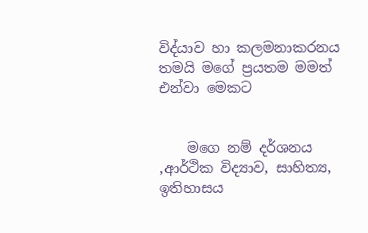විද්යාව හා කලමනාකරනය තමයි මගේ ප්‍රයතම මමත් එන්වා මෙකට


    මගෙ නම් දර්ශනය ,ආර්ථික විද්‍යාව, සාහිත්‍ය, ඉතිහාසය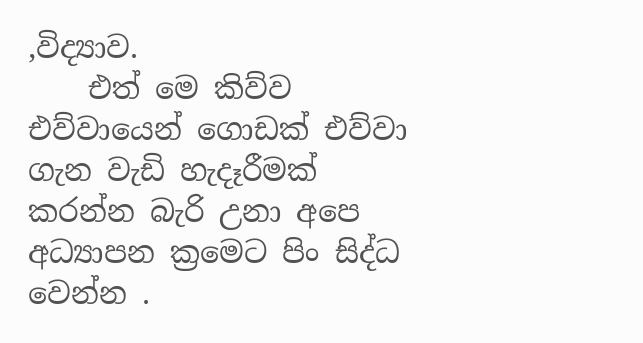,විද්‍යාව.
    එත් මෙ කිව්ව එව්වායෙන් ගොඩක් එව්වා ගැන වැඩි හැදෑරීමක් කරන්න බැරි උනා අපෙ අධ්‍යාපන ක්‍රමෙට පිං සිද්ධ වෙන්න .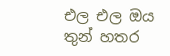එල එල ඔය තුන් හතර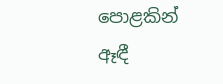පොළකින් ඈඳී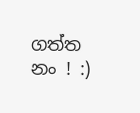ගත්ත නං ! :)